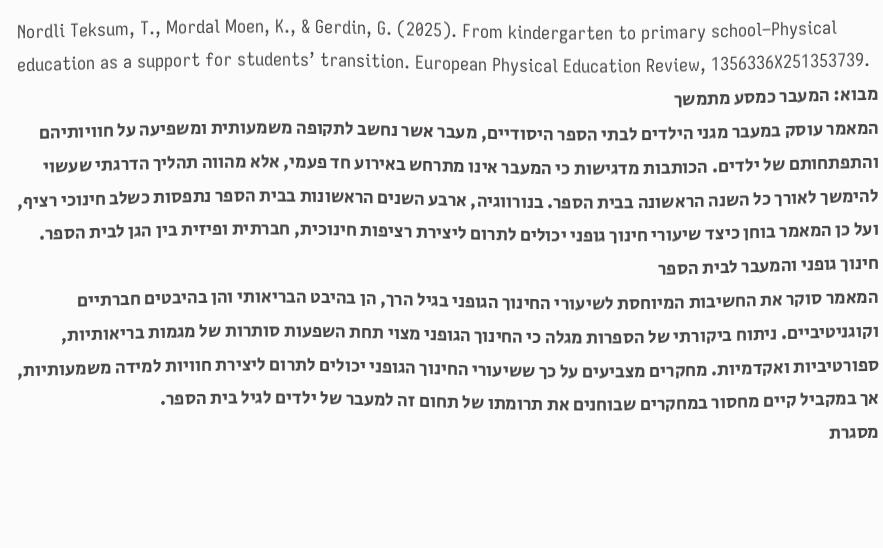Nordli Teksum, T., Mordal Moen, K., & Gerdin, G. (2025). From kindergarten to primary school–Physical education as a support for students’ transition. European Physical Education Review, 1356336X251353739.
מבוא: המעבר כמסע מתמשך
המאמר עוסק במעבר מגני הילדים לבתי הספר היסודיים, מעבר אשר נחשב לתקופה משמעותית ומשפיעה על חוויותיהם והתפתחותם של ילדים. הכותבות מדגישות כי המעבר אינו מתרחש באירוע חד פעמי, אלא מהווה תהליך הדרגתי שעשוי להימשך לאורך כל השנה הראשונה בבית הספר. בנורווגיה, ארבע השנים הראשונות בבית הספר נתפסות כשלב חינוכי רציף, ועל כן המאמר בוחן כיצד שיעורי חינוך גופני יכולים לתרום ליצירת רציפות חינוכית, חברתית ופיזית בין הגן לבית הספר.
חינוך גופני והמעבר לבית הספר
המאמר סוקר את החשיבות המיוחסת לשיעורי החינוך הגופני בגיל הרך, הן בהיבט הבריאותי והן בהיבטים חברתיים וקוגניטיביים. ניתוח ביקורתי של הספרות מגלה כי החינוך הגופני מצוי תחת השפעות סותרות של מגמות בריאותיות, ספורטיביות ואקדמיות. מחקרים מצביעים על כך ששיעורי החינוך הגופני יכולים לתרום ליצירת חוויות למידה משמעותיות, אך במקביל קיים מחסור במחקרים שבוחנים את תרומתו של תחום זה למעבר של ילדים לגיל בית הספר.
מסגרת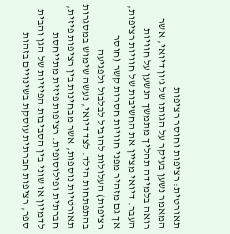תאורטית: רציפות וחוסר רציפות
המאמר נשען בעיקר על הגותו של ג'ון דיואי, אשר רואה בלמידה תהליך מתמשך הנשען על חוויות העבר. דיואי מציין את החשיבות של חוויות רציפות, אך גם מזהיר מפני חוויות חסרות קשר (חוסר רציפות) העלולות להוביל לבלבול ולפגיעה בהתפתחות הילד. לצד דיואי, נעשה שימוש במסגרות תאורטיות נוספות, אשר מבחינות בין רציפות פיזית, חברתית ופילוסופית. רציפות פיזית מתייחסת לדמיון או שוני בין הסביבות הפיזיות של הגן והבית ספר, רציפות חברתית עוסקת בשינויים בזהות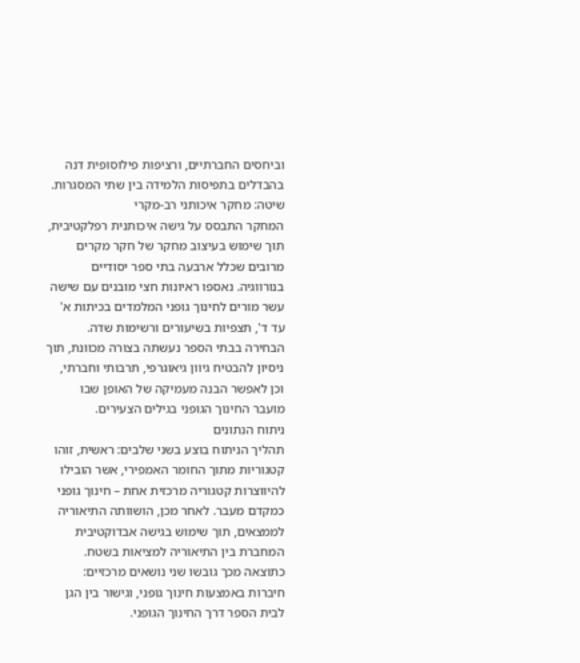וביחסים החברתיים, ורציפות פילוסופית דנה בהבדלים בתפיסות הלמידה בין שתי המסגרות.
שיטה: מחקר איכותני רב-מקרי
המחקר התבסס על גישה איכותנית רפלקטיבית, תוך שימוש בעיצוב מחקר של חקר מקרים מרובים שכלל ארבעה בתי ספר יסודיים בנורווגיה. נאספו ראיונות חצי מובנים עם שישה עשר מורים לחינוך גופני המלמדים בכיתות א' עד ד', תצפיות בשיעורים ורשימות שדה. הבחירה בבתי הספר נעשתה בצורה מכוונת, תוך ניסיון להבטיח גיוון גיאוגרפי, תרבותי וחברתי, וכן לאפשר הבנה מעמיקה של האופן שבו מועבר החינוך הגופני בגילים הצעירים.
ניתוח הנתונים
תהליך הניתוח בוצע בשני שלבים: ראשית, זוהו קטגוריות מתוך החומר האמפירי, אשר הובילו להיווצרות קטגוריה מרכזית אחת – חינוך גופני כמקדם מעבר. לאחר מכן, הושוותה התיאוריה לממצאים, תוך שימוש בגישה אבדוקטיבית המחברת בין התיאוריה למציאות בשטח. כתוצאה מכך גובשו שני נושאים מרכזיים: חיברות באמצעות חינוך גופני, וגישור בין הגן לבית הספר דרך החינוך הגופני.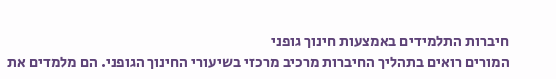חיברות התלמידים באמצעות חינוך גופני
המורים רואים בתהליך החיברות מרכיב מרכזי בשיעורי החינוך הגופני. הם מלמדים את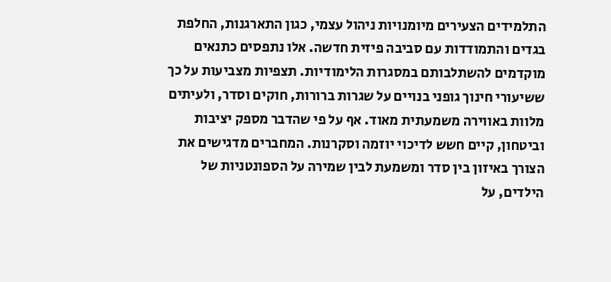התלמידים הצעירים מיומנויות ניהול עצמי, כגון התארגנות, החלפת בגדים והתמודדות עם סביבה פיזית חדשה. אלו נתפסים כתנאים מוקדמים להשתלבותם במסגרות הלימודיות. תצפיות מצביעות על כך ששיעורי חינוך גופני בנויים על שגרות ברורות, חוקים וסדר, ולעיתים מלוות באווירה משמעתית מאוד. אף על פי שהדבר מספק יציבות וביטחון, קיים חשש לדיכוי יוזמה וסקרנות. המחברים מדגישים את הצורך באיזון בין סדר ומשמעת לבין שמירה על הספונטניות של הילדים, על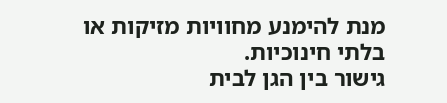מנת להימנע מחוויות מזיקות או בלתי חינוכיות.
גישור בין הגן לבית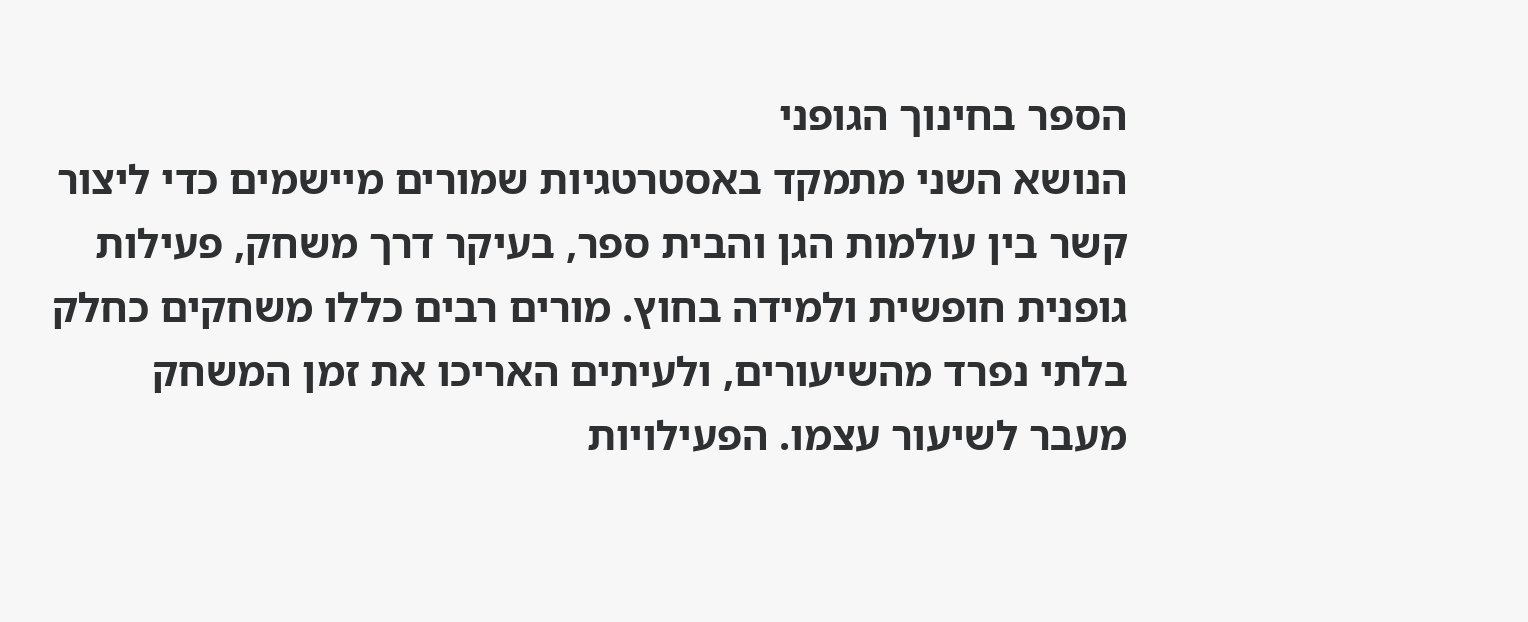הספר בחינוך הגופני
הנושא השני מתמקד באסטרטגיות שמורים מיישמים כדי ליצור קשר בין עולמות הגן והבית ספר, בעיקר דרך משחק, פעילות גופנית חופשית ולמידה בחוץ. מורים רבים כללו משחקים כחלק בלתי נפרד מהשיעורים, ולעיתים האריכו את זמן המשחק מעבר לשיעור עצמו. הפעילויות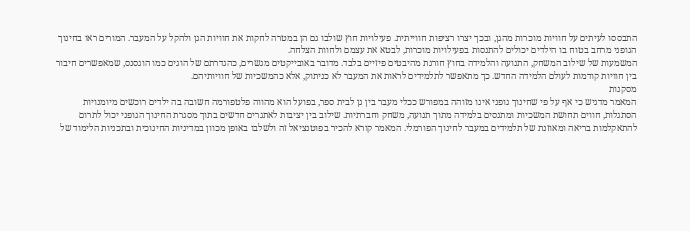התבססו לעיתים על חוויות מוכרות מהגן, ובכך יצרו רציפות חווייתית. פעילויות חוץ שולבו גם הן במטרה לחקות את חוויות הגן ולהקל על המעבר. המורים ראו בחינוך הגופני מרחב בטוח בו הילדים יכולים להתנסות בפעילויות מוכרות, לבטא את עצמם ולחוות הצלחה.
המשמעות של שילוב המשחק, התנועה והלמידה בחוץ חורגת מהיבטים פיזיים בלבד. מדובר באובייקטים מגשרים, כהגדרתם של הוגים כמו הוגסנס, שמאפשרים חיבור בין חוויות קודמות לעולם הלמידה החדש. כך מתאפשר לתלמידים לראות את המעבר לא כניתוק, אלא כהמשכיות של חוויותיהם.
מסקנות
המאמר מדגיש כי אף על פי שחינוך גופני אינו מזוהה במפורש ככלי מעבר בין גן לבית ספר, בפועל הוא מהווה פלטפורמה חשובה בה ילדים רוכשים מיומנויות הסתגלות, חווים תחושת המשכיות ומתנסים בלמידה מתוך תנועה, משחק וחברתיות. שילוב בין יציבות לאתגרים חדשים בתוך מסגרת החינוך הגופני יכול לתרום להתאקלמות בריאה ומאוזנת של תלמידים במעבר לחינוך הפורמלי. המאמר קורא להכיר בפוטנציאל זה ולשלבו באופן מכוון במדיניות החינוכית ובתכניות הלימוד של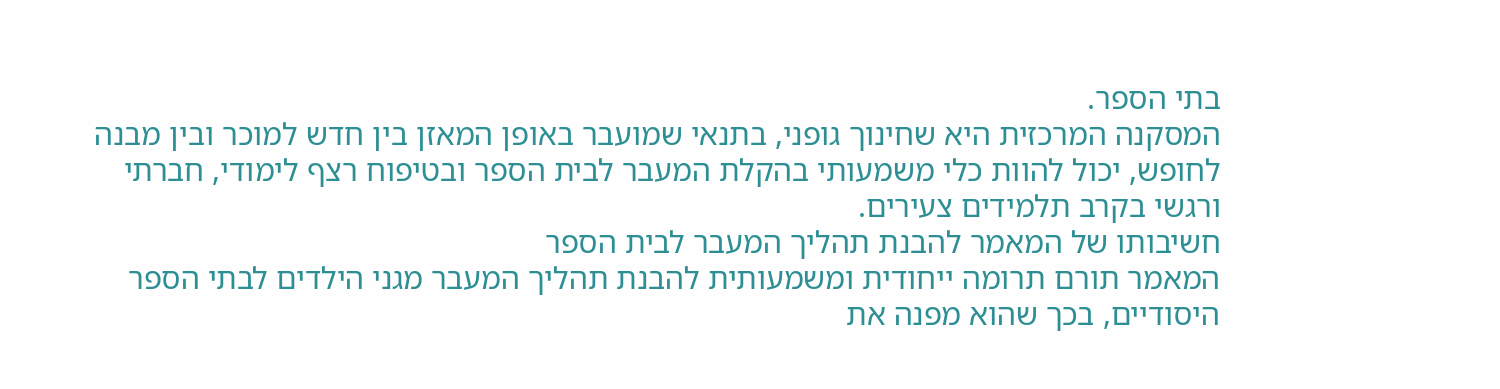בתי הספר.
המסקנה המרכזית היא שחינוך גופני, בתנאי שמועבר באופן המאזן בין חדש למוכר ובין מבנה לחופש, יכול להוות כלי משמעותי בהקלת המעבר לבית הספר ובטיפוח רצף לימודי, חברתי ורגשי בקרב תלמידים צעירים.
חשיבותו של המאמר להבנת תהליך המעבר לבית הספר
המאמר תורם תרומה ייחודית ומשמעותית להבנת תהליך המעבר מגני הילדים לבתי הספר היסודיים, בכך שהוא מפנה את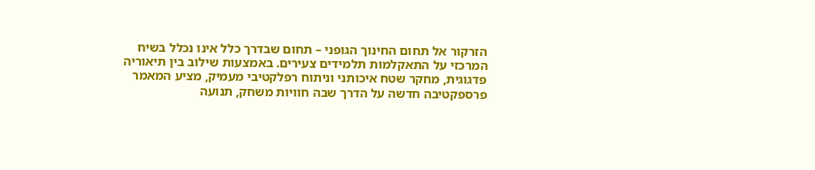הזרקור אל תחום החינוך הגופני – תחום שבדרך כלל אינו נכלל בשיח המרכזי על התאקלמות תלמידים צעירים. באמצעות שילוב בין תיאוריה פדגוגית, מחקר שטח איכותני וניתוח רפלקטיבי מעמיק, מציע המאמר פרספקטיבה חדשה על הדרך שבה חוויות משחק, תנועה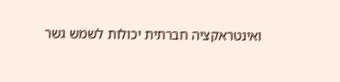ואינטראקציה חברתית יכולות לשמש גשר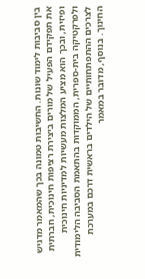בין סביבות לימוד שונות. החשיבות טמונה בכך שהמאמר מדגיש את תפקידם הפעיל של מורים ביצירת רציפות חינוכית, חברתית ופיזית, ובכך הוא מציע המלצות מעשיות למדיניות חינוכית ולפרקטיקה בית-ספרית, הממוקדות בהתאמת הסביבה הלימודית לצרכים ההתפתחותיים של הילדים בראשית דרכם במערכת החינוך. בנוסף, מדובר במאמר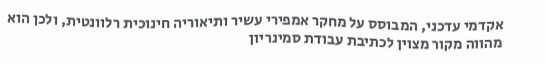אקדמי עדכני, המבוסס על מחקר אמפירי עשיר ותיאוריה חינוכית רלוונטית, ולכן הוא מהווה מקור מצוין לכתיבת עבודת סמינריון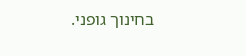בחינוך גופני.